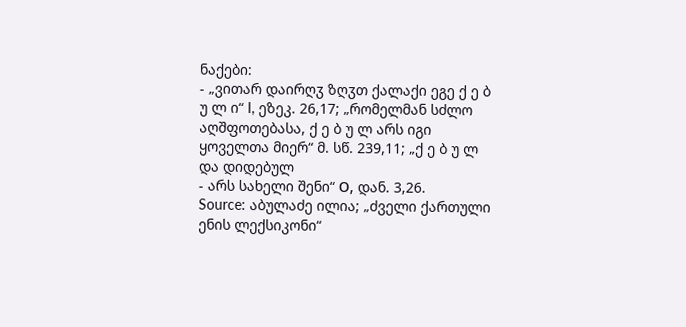ნაქები:
- „ვითარ დაირღჳ ზღჳთ ქალაქი ეგე ქ ე ბ უ ლ ი“ I, ეზეკ. 26,17; „რომელმან სძლო აღშფოთებასა, ქ ე ბ უ ლ არს იგი ყოველთა მიერ“ მ. სწ. 239,11; „ქ ე ბ უ ლ და დიდებულ
- არს სახელი შენი“ О, დან. 3,26.
Source: აბულაძე ილია; „ძველი ქართული ენის ლექსიკონი“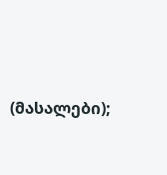(მასალები);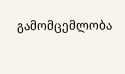გამომცემლობა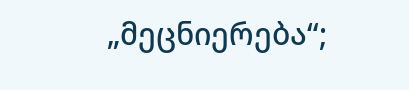„მეცნიერება“;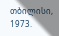თბილისი, 1973.